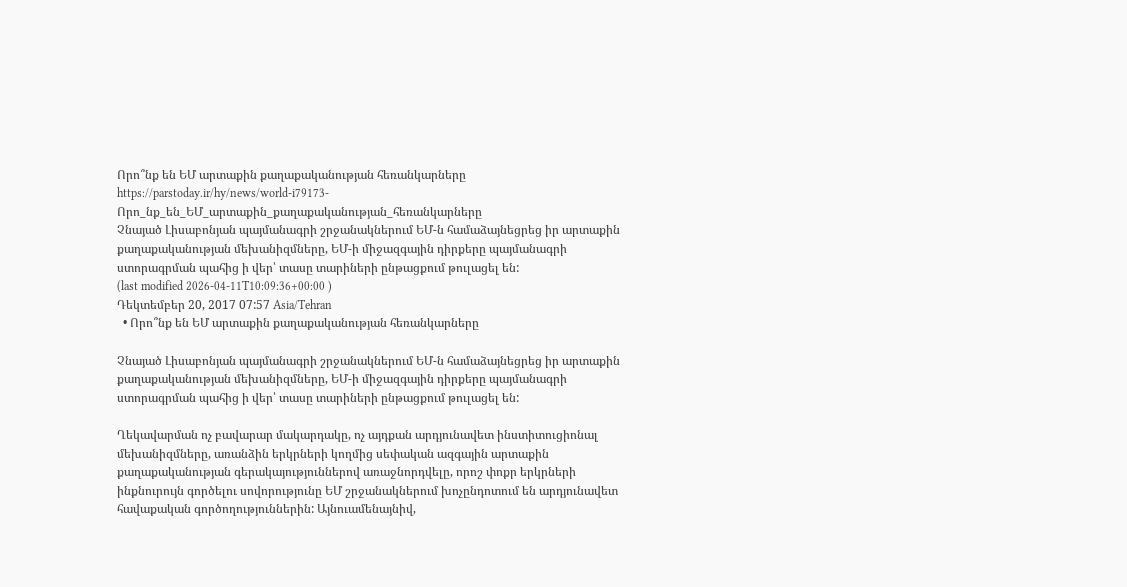Որո՞նք են ԵՄ արտաքին քաղաքականության հեռանկարները
https://parstoday.ir/hy/news/world-i79173-Որո_նք_են_ԵՄ_արտաքին_քաղաքականության_հեռանկարները
Չնայած Լիսաբոնյան պայմանագրի շրջանակներում ԵՄ-ն համաձայնեցրեց իր արտաքին քաղաքականության մեխանիզմները, ԵՄ-ի միջազգային դիրքերը պայմանագրի ստորագրման պահից ի վեր՝ տասը տարիների ընթացքում թուլացել են:
(last modified 2026-04-11T10:09:36+00:00 )
Դեկտեմբեր 20, 2017 07:57 Asia/Tehran
  • Որո՞նք են ԵՄ արտաքին քաղաքականության հեռանկարները

Չնայած Լիսաբոնյան պայմանագրի շրջանակներում ԵՄ-ն համաձայնեցրեց իր արտաքին քաղաքականության մեխանիզմները, ԵՄ-ի միջազգային դիրքերը պայմանագրի ստորագրման պահից ի վեր՝ տասը տարիների ընթացքում թուլացել են:

Ղեկավարման ոչ բավարար մակարդակը, ոչ այդքան արդյունավետ ինստիտուցիոնալ մեխանիզմները, առանձին երկրների կողմից սեփական ազգային արտաքին քաղաքականության գերակայություններով առաջնորդվելը, որոշ փոքր երկրների ինքնուրույն գործելու սովորությունը ԵՄ շրջանակներում խոչընդոտում են արդյունավետ հավաքական գործողություններին: Այնուամենայնիվ,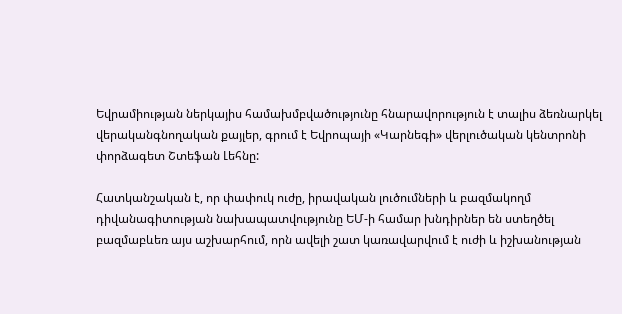Եվրամիության ներկայիս համախմբվածությունը հնարավորություն է տալիս ձեռնարկել վերականգնողական քայլեր, գրում է Եվրոպայի «Կարնեգի» վերլուծական կենտրոնի փորձագետ Շտեֆան Լեհնը:

Հատկանշական է, որ փափուկ ուժը, իրավական լուծումների և բազմակողմ դիվանագիտության նախապատվությունը ԵՄ-ի համար խնդիրներ են ստեղծել բազմաբևեռ այս աշխարհում, որն ավելի շատ կառավարվում է ուժի և իշխանության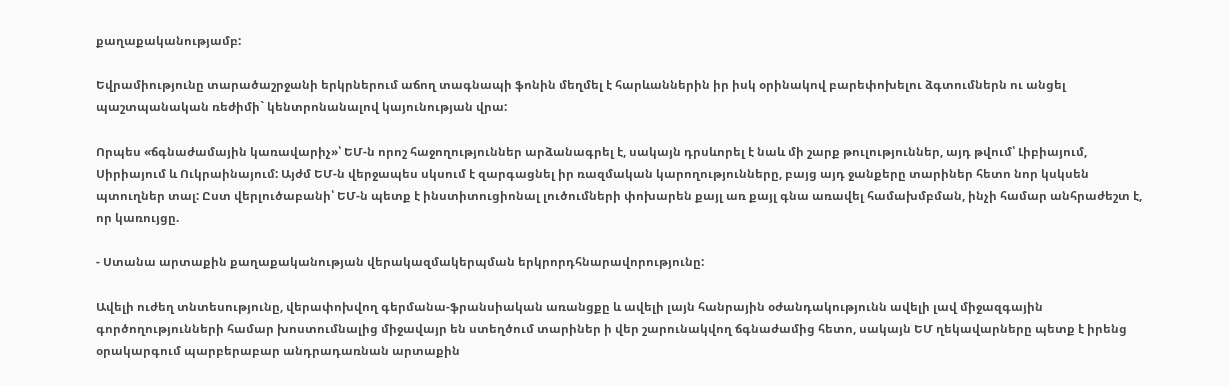քաղաքականությամբ:

Եվրամիությունը տարածաշրջանի երկրներում աճող տագնապի ֆոնին մեղմել է հարևաններին իր իսկ օրինակով բարեփոխելու ձգտումներն ու անցել պաշտպանական ռեժիմի` կենտրոնանալով կայունության վրա:

Որպես «ճգնաժամային կառավարիչ»՝ ԵՄ-ն որոշ հաջողություններ արձանագրել է, սակայն դրսևորել է նաև մի շարք թուլություններ, այդ թվում՝ Լիբիայում, Սիրիայում և Ուկրաինայում: Այժմ ԵՄ-ն վերջապես սկսում է զարգացնել իր ռազմական կարողությունները, բայց այդ ջանքերը տարիներ հետո նոր կսկսեն պտուղներ տալ: Ըստ վերլուծաբանի՝ ԵՄ-ն պետք է ինստիտուցիոնալ լուծումների փոխարեն քայլ առ քայլ գնա առավել համախմբման, ինչի համար անհրաժեշտ է, որ կառույցը.

- Ստանա արտաքին քաղաքականության վերակազմակերպման երկրորդհնարավորությունը:

Ավելի ուժեղ տնտեսությունը, վերափոխվող գերմանա-ֆրանսիական առանցքը և ավելի լայն հանրային օժանդակությունն ավելի լավ միջազգային գործողությունների համար խոստումնալից միջավայր են ստեղծում տարիներ ի վեր շարունակվող ճգնաժամից հետո, սակայն ԵՄ ղեկավարները պետք է իրենց օրակարգում պարբերաբար անդրադառնան արտաքին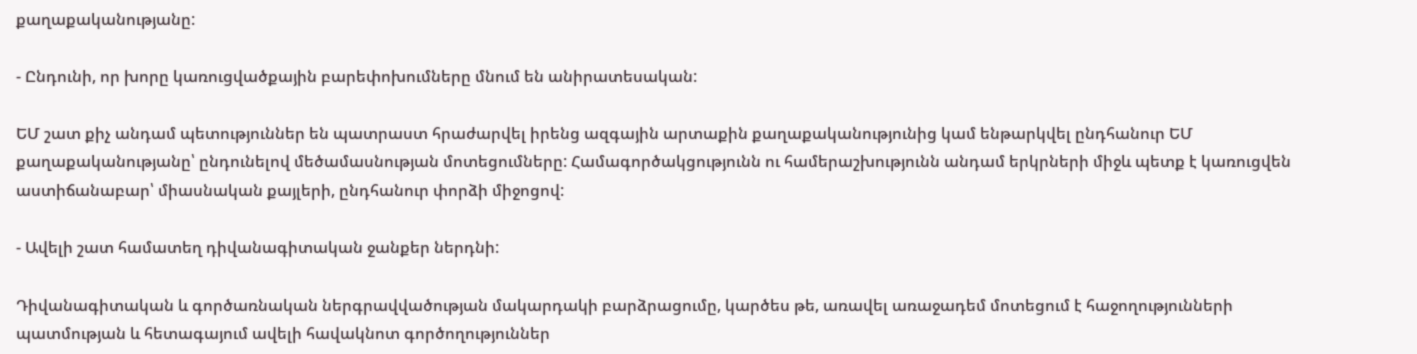քաղաքականությանը:

- Ընդունի, որ խորը կառուցվածքային բարեփոխումները մնում են անիրատեսական:

ԵՄ շատ քիչ անդամ պետություններ են պատրաստ հրաժարվել իրենց ազգային արտաքին քաղաքականությունից կամ ենթարկվել ընդհանուր ԵՄ քաղաքականությանը՝ ընդունելով մեծամասնության մոտեցումները: Համագործակցությունն ու համերաշխությունն անդամ երկրների միջև պետք է կառուցվեն աստիճանաբար՝ միասնական քայլերի, ընդհանուր փորձի միջոցով:

- Ավելի շատ համատեղ դիվանագիտական ջանքեր ներդնի:

Դիվանագիտական և գործառնական ներգրավվածության մակարդակի բարձրացումը, կարծես թե, առավել առաջադեմ մոտեցում է հաջողությունների պատմության և հետագայում ավելի հավակնոտ գործողություններ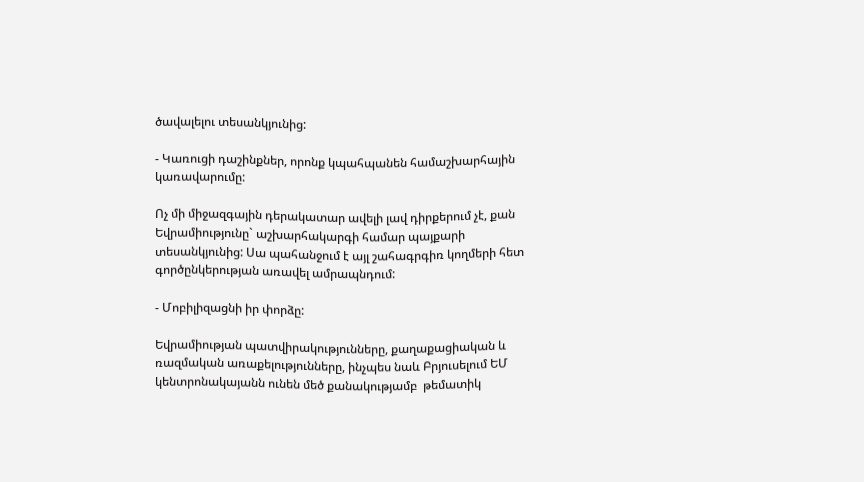ծավալելու տեսանկյունից:

- Կառուցի դաշինքներ, որոնք կպահպանեն համաշխարհային կառավարումը:

Ոչ մի միջազգային դերակատար ավելի լավ դիրքերում չէ, քան Եվրամիությունը` աշխարհակարգի համար պայքարի տեսանկյունից: Սա պահանջում է այլ շահագրգիռ կողմերի հետ գործընկերության առավել ամրապնդում:

- Մոբիլիզացնի իր փորձը:

Եվրամիության պատվիրակությունները, քաղաքացիական և ռազմական առաքելությունները, ինչպես նաև Բրյուսելում ԵՄ կենտրոնակայանն ունեն մեծ քանակությամբ  թեմատիկ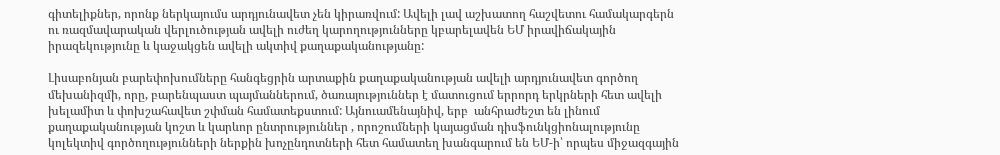գիտելիքներ, որոնք ներկայումս արդյունավետ չեն կիրառվում: Ավելի լավ աշխատող հաշվետու համակարգերն ու ռազմավարական վերլուծության ավելի ուժեղ կարողությունները կբարելավեն ԵՄ իրավիճակային իրազեկությունը և կաջակցեն ավելի ակտիվ քաղաքականությանը:

Լիսաբոնյան բարեփոխումները հանգեցրին արտաքին քաղաքականության ավելի արդյունավետ գործող մեխանիզմի, որը, բարենպաստ պայմաններում, ծառայություններ է մատուցում երրորդ երկրների հետ ավելի խելամիտ և փոխշահավետ շփման համատեքստում: Այնուամենայնիվ, երբ  անհրաժեշտ են լինում քաղաքականության կոշտ և կարևոր ընտրություններ , որոշումների կայացման դիսֆունկցիոնալությունը կոլեկտիվ գործողությունների ներքին խոչընդոտների հետ համատեղ խանգարում են ԵՄ-ի՝ որպես միջազգային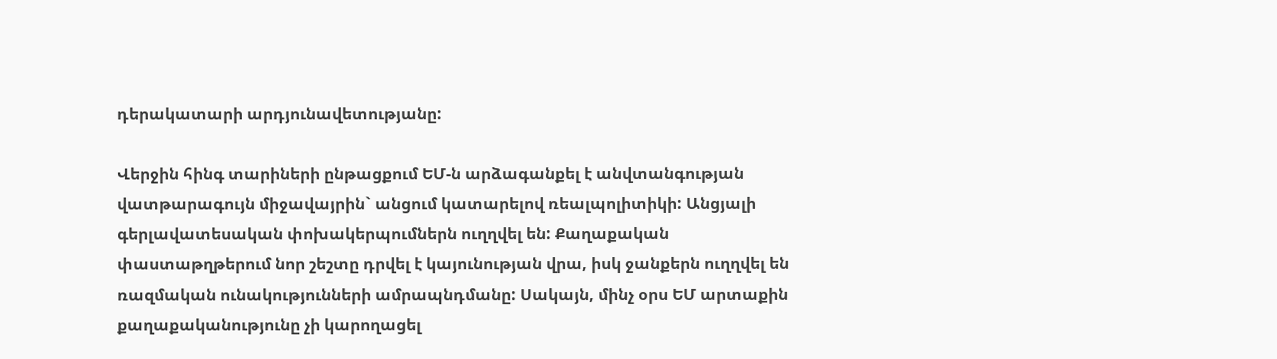դերակատարի արդյունավետությանը:

Վերջին հինգ տարիների ընթացքում ԵՄ-ն արձագանքել է անվտանգության վատթարագույն միջավայրին` անցում կատարելով ռեալպոլիտիկի: Անցյալի գերլավատեսական փոխակերպումներն ուղղվել են: Քաղաքական փաստաթղթերում նոր շեշտը դրվել է կայունության վրա, իսկ ջանքերն ուղղվել են ռազմական ունակությունների ամրապնդմանը: Սակայն, մինչ օրս ԵՄ արտաքին քաղաքականությունը չի կարողացել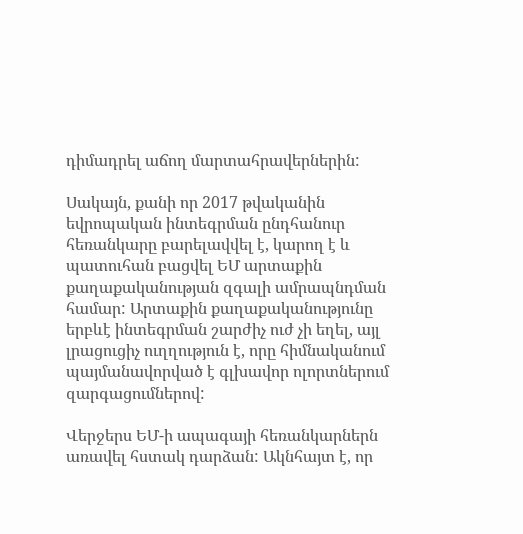դիմադրել աճող մարտահրավերներին:

Սակայն, քանի որ 2017 թվականին եվրոպական ինտեգրման ընդհանուր հեռանկարը բարելավվել է, կարող է և պատուհան բացվել ԵՄ արտաքին քաղաքականության զգալի ամրապնդման համար: Արտաքին քաղաքականությունը երբևէ ինտեգրման շարժիչ ուժ չի եղել, այլ լրացուցիչ ուղղություն է, որը հիմնականում պայմանավորված է գլխավոր ոլորտներում զարգացումներով:

Վերջերս ԵՄ-ի ապագայի հեռանկարներն առավել հստակ դարձան: Ակնհայտ է, որ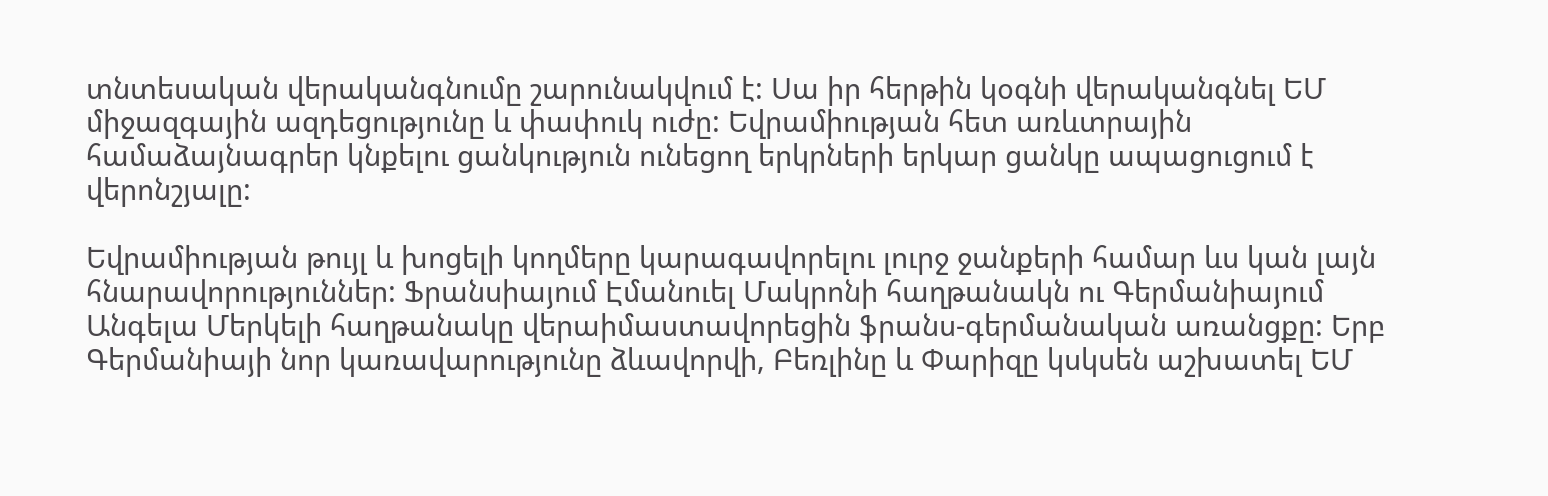տնտեսական վերականգնումը շարունակվում է: Սա իր հերթին կօգնի վերականգնել ԵՄ միջազգային ազդեցությունը և փափուկ ուժը: Եվրամիության հետ առևտրային համաձայնագրեր կնքելու ցանկություն ունեցող երկրների երկար ցանկը ապացուցում է վերոնշյալը:

Եվրամիության թույլ և խոցելի կողմերը կարագավորելու լուրջ ջանքերի համար ևս կան լայն հնարավորություններ: Ֆրանսիայում Էմանուել Մակրոնի հաղթանակն ու Գերմանիայում Անգելա Մերկելի հաղթանակը վերաիմաստավորեցին ֆրանս-գերմանական առանցքը: Երբ Գերմանիայի նոր կառավարությունը ձևավորվի, Բեռլինը և Փարիզը կսկսեն աշխատել ԵՄ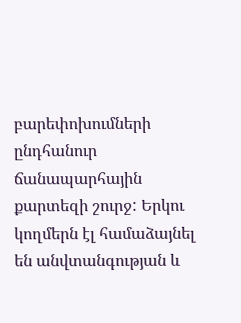բարեփոխումների ընդհանուր ճանապարհային քարտեզի շուրջ: Երկու կողմերն էլ համաձայնել են անվտանգության և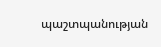պաշտպանության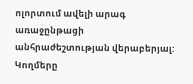ոլորտում ավելի արագ առաջընթացի անհրաժեշտության վերաբերյալ: Կողմերը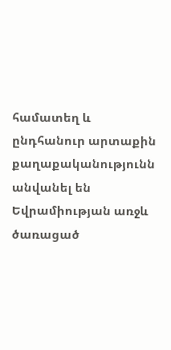համատեղ և ընդհանուր արտաքին քաղաքականությունն անվանել են Եվրամիության առջև ծառացած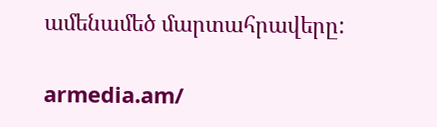ամենամեծ մարտահրավերը:

armedia.am/